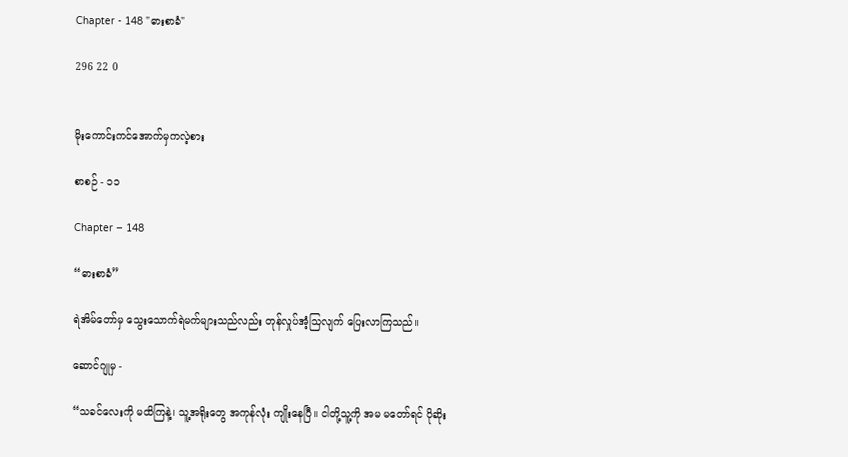Chapter - 148 "ဓားစာခံ"

296 22 0


မိုးကောင်းကင်အောက်မှကလဲ့စား

စာစဉ် - ၁၁

Chapter – 148

“ဓားစာခံ”

ရဲအိမ်တော်မှ သွေးသောက်ရဲမက်များသည်လည်း တုန်လှုပ်အံ့သြလျက် ပြေးလာကြသည်။

ဆောင်ဂျုမှ -

“သခင်လေးကို မထိကြနဲ့၊ သူ့အရိုးတွေ အကုန်လုံး ကျိုးနေပြီ။ ငါတို့သူ့ကို အမ မတော်ရင် ပိုဆိုး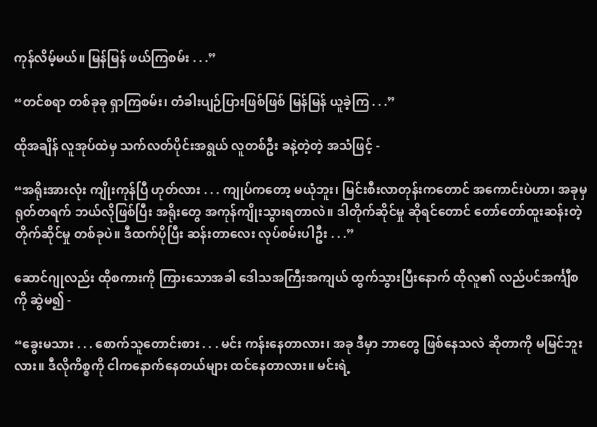ကုန်လိမ့်မယ်။ မြန်မြန် ဖယ်ကြစမ်း . . .”

“တင်စရာ တစ်ခုခု ရှာကြစမ်း၊ တံခါးပျဉ်ပြားဖြစ်ဖြစ် မြန်မြန် ယူခဲ့ကြ . . .”

ထိုအချိန် လူအုပ်ထဲမှ သက်လတ်ပိုင်းအရွယ် လူတစ်ဦး ခနဲ့တဲ့တဲ့ အသံဖြင့် -

“အရိုးအားလုံး ကျိုးကုန်ပြီ ဟုတ်လား . . . ကျုပ်ကတော့ မယုံဘူး၊ မြင်းစီးလာတုန်းကတောင် အကောင်းပဲဟာ၊ အခုမှ ရုတ်တရက် ဘယ်လိုဖြစ်ပြီး အရိုးတွေ အကုန်ကျိုးသွားရတာလဲ။ ဒါတိုက်ဆိုင်မှု ဆိုရင်တောင် တော်တော်ထူးဆန်းတဲ့ တိုက်ဆိုင်မှု တစ်ခုပဲ။ ဒီထက်ပိုပြီး ဆန်းတာလေး လုပ်စမ်းပါဦး . . .”

ဆောင်ဂျုလည်း ထိုစကားကို ကြားသောအခါ ဒေါသအကြီးအကျယ် ထွက်သွားပြီးနောက် ထိုလူ၏ လည်ပင်အင်္ကျီစကို ဆွဲမ၍ -

“ခွေးမသား . . . စောက်သူတောင်းစား . . . မင်း ကန်းနေတာလား၊ အခု ဒီမှာ ဘာတွေ ဖြစ်နေသလဲ ဆိုတာကို မမြင်ဘူးလား။ ဒီလိုကိစ္စကို ငါကနောက်နေတယ်များ ထင်နေတာလား။ မင်းရဲ့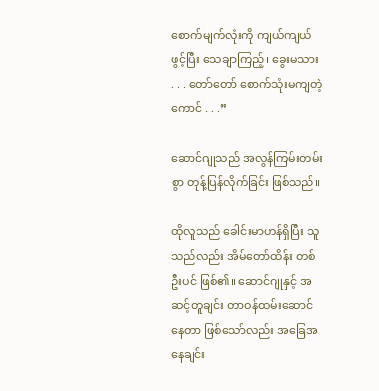စောက်မျက်လုံးကို ကျယ်ကျယ်ဖွင့်ပြီး သေချာကြည့်၊ ခွေးမသား . . . တော်တော် စောက်သုံးမကျတဲ့ ကောင် . . .”

ဆောင်ဂျုသည် အလွန်ကြမ်းတမ်းစွာ တုန့်ပြန်လိုက်ခြင်း ဖြစ်သည်။

ထိုလူသည် ခေါင်းမာဟန်ရှိပြီး သူသည်လည်း အိမ်တော်ထိန်း တစ်ဦးပင် ဖြစ်၏။ ဆောင်ဂျုနှင့် အဆင့်တူချင်း တာဝန်ထမ်းဆောင်နေတာ ဖြစ်သော်လည်း အခြေအနေချင်း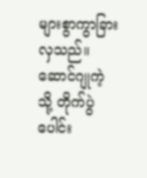များစွာကွာခြားလှသည်။ ဆောင်ဂျုကဲ့သို့ တိုက်ပွဲပေါင်း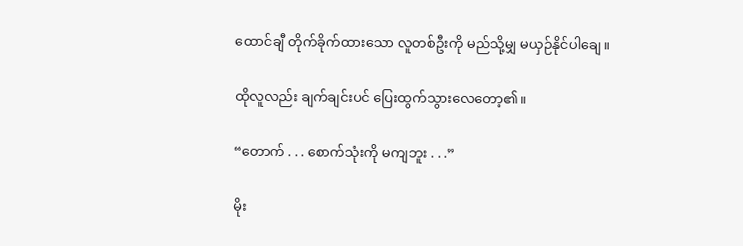ထောင်ချီ တိုက်ခိုက်ထားသော လူတစ်ဦးကို မည်သို့မျှ မယှဉ်နိုင်ပါချေ။

ထိုလူလည်း ချက်ချင်းပင် ပြေးထွက်သွားလေတော့၏။

“တောက် . . . စောက်သုံးကို မကျဘူး . . .”

မိုး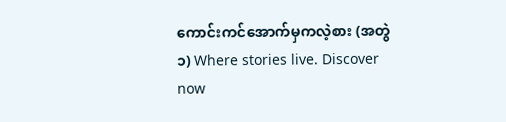ကောင်းကင်အောက်မှကလဲ့စား (အတွဲ ၁) Where stories live. Discover now